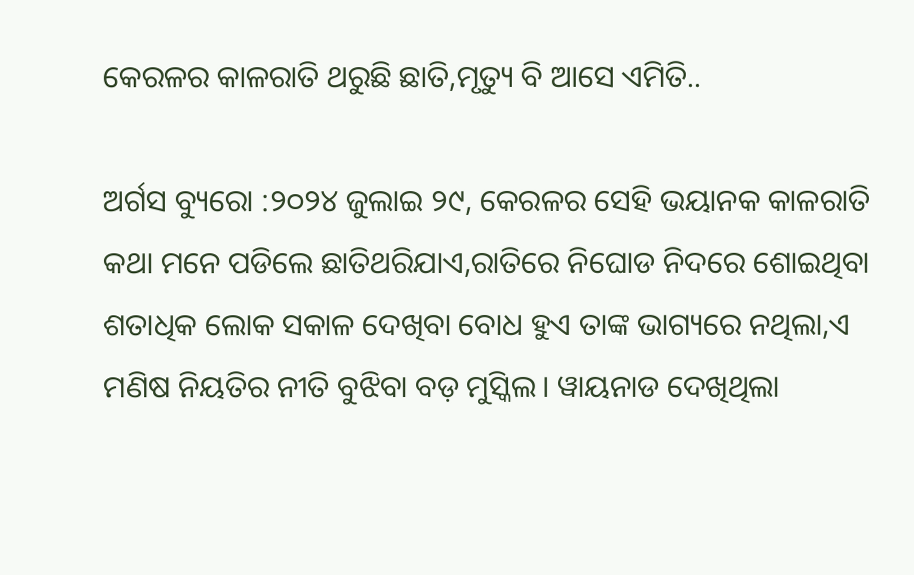କେରଳର କାଳରାତି ଥରୁଛି ଛାତି,ମୃତ୍ୟୁ ବି ଆସେ ଏମିତି..

ଅର୍ଗସ ବ୍ୟୁରୋ :୨୦୨୪ ଜୁଲାଇ ୨୯, କେରଳର ସେହି ଭୟାନକ କାଳରାତି କଥା ମନେ ପଡିଲେ ଛାତିଥରିଯାଏ,ରାତିରେ ନିଘୋଡ ନିଦରେ ଶୋଇଥିବା ଶତାଧିକ ଲୋକ ସକାଳ ଦେଖିବା ବୋଧ ହୁଏ ତାଙ୍କ ଭାଗ୍ୟରେ ନଥିଲା,ଏ ମଣିଷ ନିୟତିର ନୀତି ବୁଝିବା ବଡ଼ ମୁସ୍କିଲ। ୱାୟନାଡ ଦେଖିଥିଲା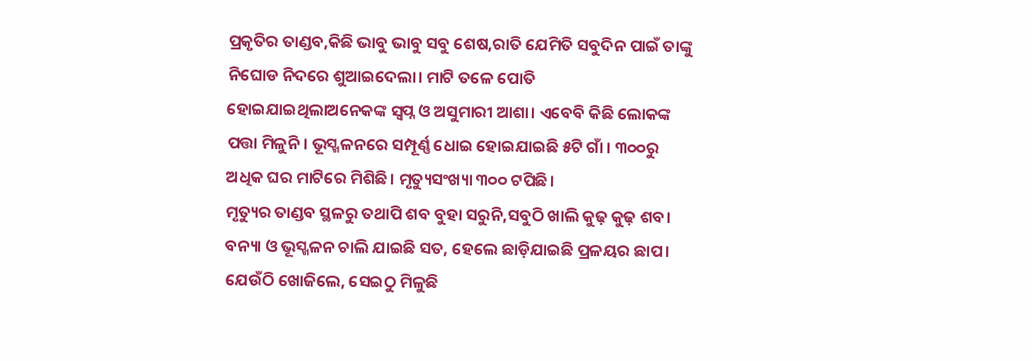ପ୍ରକୃତିର ତାଣ୍ଡବ,କିଛି ଭାବୁ ଭାବୁ ସବୁ ଶେଷ,ରାତି ଯେମିତି ସବୁଦିନ ପାଇଁ ତାଙ୍କୁ ନିଘୋଡ ନିଦରେ ଶୁଆଇଦେଲା। ମାଟି ତଳେ ପୋତି ହୋଇଯାଇଥିଲାଅନେକଙ୍କ ସ୍ବପ୍ନ ଓ ଅସୁମାରୀ ଆଶା। ଏବେବି କିଛି ଲୋକଙ୍କ ପତ୍ତା ମିଳୁନି। ଭୂସ୍ଖଳନରେ ସମ୍ପୂର୍ଣ୍ଣ ଧୋଇ ହୋଇଯାଇଛି ୫ଟି ଗାଁ । ୩୦୦ରୁ ଅଧିକ ଘର ମାଟିରେ ମିଶିଛି। ମୃତ୍ୟୁସଂଖ୍ୟା ୩୦୦ ଟପିଛି।
ମୃତ୍ୟୁର ତାଣ୍ଡବ ସ୍ଥଳରୁ ତଥାପି ଶବ ବୁହା ସରୁନି,ସବୁଠି ଖାଲି କୁଢ଼ କୁଢ଼ ଶବ। ବନ୍ୟା ଓ ଭୂସ୍ଖଳନ ଚାଲି ଯାଇଛି ସତ, ହେଲେ ଛାଡ଼ିଯାଇଛି ପ୍ରଳୟର ଛାପ। ଯେଉଁଠି ଖୋଜିଲେ, ସେଇଠୁ ମିଳୁଛି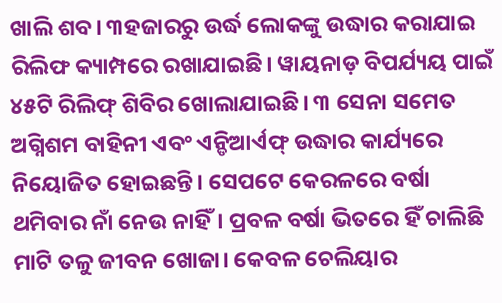ଖାଲି ଶବ। ୩ହଜାରରୁ ଉର୍ଦ୍ଧ ଲୋକଙ୍କୁ ଉଦ୍ଧାର କରାଯାଇ ରିଲିଫ କ୍ୟାମ୍ପରେ ରଖାଯାଇଛି। ୱାୟନାଡ଼ ବିପର୍ଯ୍ୟୟ ପାଇଁ ୪୫ଟି ରିଲିଫ୍ ଶିବିର ଖୋଲାଯାଇଛି। ୩ ସେନା ସମେତ ଅଗ୍ନିଶମ ବାହିନୀ ଏବଂ ଏନ୍ଡିଆର୍ଏଫ୍ ଉଦ୍ଧାର କାର୍ଯ୍ୟରେ ନିୟୋଜିତ ହୋଇଛନ୍ତି। ସେପଟେ କେରଳରେ ବର୍ଷା ଥମିବାର ନାଁ ନେଉ ନାହିଁ। ପ୍ରବଳ ବର୍ଷା ଭିତରେ ହିଁ ଚାଲିଛି ମାଟି ତଳୁ ଜୀବନ ଖୋଜା। କେବଳ ଚେଲିୟାର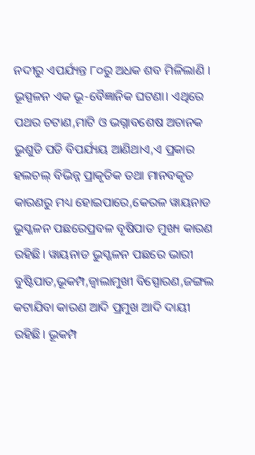ନଦୀରୁ ଏପର୍ଯ୍ୟନ୍ତ ୮୦ରୁ ଅଧକ ଶବ ମିଳିଲାଣି ।
ଭୂସ୍ପଳନ ଏକ ଭୂ-ବୈଜ୍ଞାନିକ ଘଟଣା। ଏଥିରେ ପଥର ଚଟାଣ,ମାଟି ଓ ଭଗ୍ନାବଶେଷ ଅଚାନକ ଭୁଶୁଡି ପଡି ବିପର୍ଯ୍ୟୟ ଆଣିଥାଏ,ଏ ପ୍ରକାର ହଲଚଲ୍ ବିଭିନ୍ନ ପ୍ରାକୃତିକ ତଥା ମାନବକୃତ କାରଣରୁ ମଧ୍ୟ ହୋଇପାରେ,କେରଳ ୱାୟନାଡ ଭୁସ୍ଖଳନ ପଛରେପ୍ରବଳ ବୃଷିପାତ ମୁଖ୍ୟ କାରଣ ରହିଛି। ୱାୟନାଡ ଭୁସ୍ଖଳନ ପଛରେ ଭାରୀ ବୁଷ୍ଟିପାତ,ଭୂକମ୍ପ,ଜ୍ବାଲାମୁଖୀ ବିସ୍ପୋରଣ,ଜଙ୍ଗଲ କଟାଯିବା କାରଣ ଆଦି ପ୍ରମୁଖ ଆଦି ଦାୟୀ ରହିଛି। ଭୂକମ୍ପ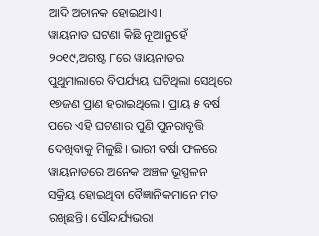ଆଦି ଅଚାନକ ହୋଇଥାଏ।
ୱାୟନାଡ ଘଟଣା କିଛି ନୂଆନୁହେଁ ୨୦୧୯,ଅଗଷ୍ଟ ୮ରେ ୱାୟନାଡର ପୁଥୁମାଲାରେ ବିପର୍ଯ୍ୟୟ ଘଟିଥିଲା ସେଥିରେ ୧୭ଜଣ ପ୍ରାଣ ହରାଇଥିଲେ। ପ୍ରାୟ ୫ ବର୍ଷ ପରେ ଏହି ଘଟଣାର ପୁଣି ପୁନରାବୃତ୍ତି ଦେଖିବାକୁ ମିଳୁଛି। ଭାରୀ ବର୍ଷା ଫଳରେ ୱାୟନାଡରେ ଅନେକ ଅଞ୍ଚଳ ଭୂସ୍ପଳନ ସକ୍ରିୟ ହୋଇଥିବା ବୈଜ୍ଞାନିକମାନେ ମତ ରଖିଛନ୍ତି। ସୌନ୍ଦର୍ଯ୍ୟଭରା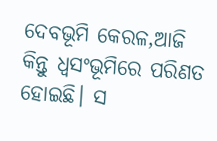ଦେବଭୂମି କେରଳ,ଆଜି କିନ୍ତୁ ଧ୍ବସଂଭୂମିରେ ପରିଣତ ହୋଇଛି। ସ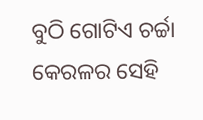ବୁଠି ଗୋଟିଏ ଚର୍ଚ୍ଚା କେରଳର ସେହି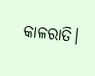କାଳରାତି।